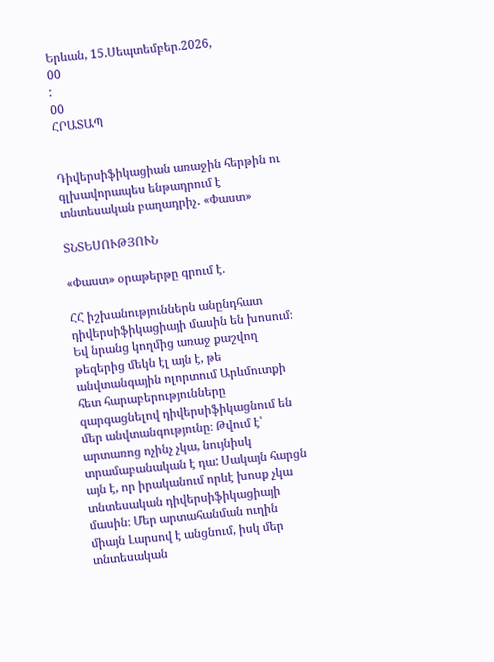Երևան, 15.Սեպտեմբեր.2026,
00
:
00
ՀՐԱՏԱՊ


Դիվերսիֆիկացիան առաջին հերթին ու գլխավորապես ենթադրում է տնտեսական բաղադրիչ․ «Փաստ»

ՏՆՏԵՍՈՒԹՅՈՒՆ

«Փաստ» օրաթերթը գրում է.

ՀՀ իշխանություններն անընդհատ դիվերսիֆիկացիայի մասին են խոսում։ Եվ նրանց կողմից առաջ քաշվող թեզերից մեկն էլ այն է, թե անվտանգային ոլորտում Արևմուտքի հետ հարաբերությունները զարգացնելով դիվերսիֆիկացնում են մեր անվտանգությունը։ Թվում է՝ արտառոց ոչինչ չկա, նույնիսկ տրամաբանական է դա: Սակայն հարցն այն է, որ իրականում որևէ խոսք չկա տնտեսական դիվերսիֆիկացիայի մասին։ Մեր արտահանման ուղին միայն Լարսով է անցնում, իսկ մեր տնտեսական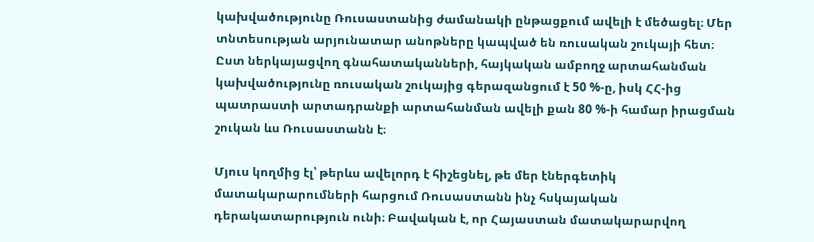կախվածությունը Ռուսաստանից ժամանակի ընթացքում ավելի է մեծացել։ Մեր տնտեսության արյունատար անոթները կապված են ռուսական շուկայի հետ։ Ըստ ներկայացվող գնահատականների, հայկական ամբողջ արտահանման կախվածությունը ռուսական շուկայից գերազանցում է 50 %-ը, իսկ ՀՀ-ից պատրաստի արտադրանքի արտահանման ավելի քան 80 %-ի համար իրացման շուկան ևս Ռուսաստանն է։

Մյուս կողմից էլ՝ թերևս ավելորդ է հիշեցնել, թե մեր էներգետիկ մատակարարումների հարցում Ռուսաստանն ինչ հսկայական դերակատարություն ունի։ Բավական է, որ Հայաստան մատակարարվող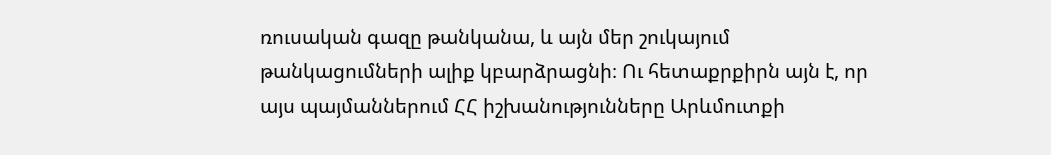ռուսական գազը թանկանա, և այն մեր շուկայում թանկացումների ալիք կբարձրացնի։ Ու հետաքրքիրն այն է, որ այս պայմաններում ՀՀ իշխանությունները Արևմուտքի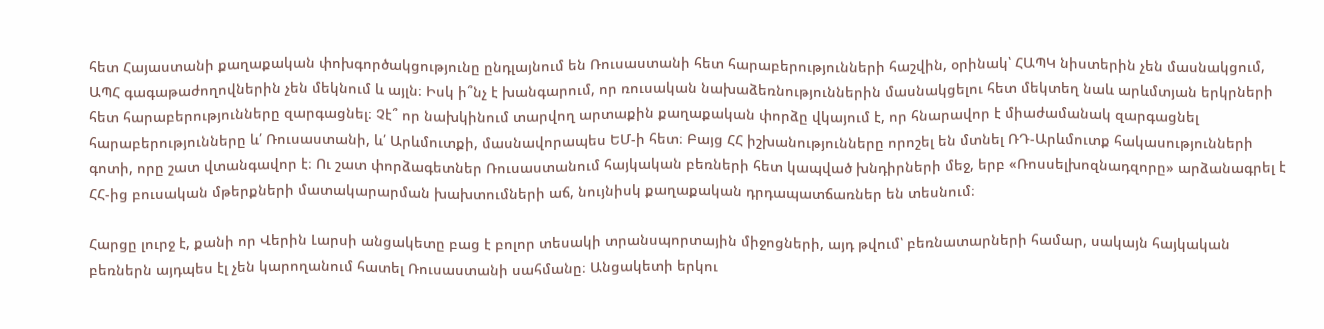հետ Հայաստանի քաղաքական փոխգործակցությունը ընդլայնում են Ռուսաստանի հետ հարաբերությունների հաշվին, օրինակ՝ ՀԱՊԿ նիստերին չեն մասնակցում, ԱՊՀ գագաթաժողովներին չեն մեկնում և այլն։ Իսկ ի՞նչ է խանգարում, որ ռուսական նախաձեռնություններին մասնակցելու հետ մեկտեղ նաև արևմտյան երկրների հետ հարաբերությունները զարգացնել։ Չէ՞ որ նախկինում տարվող արտաքին քաղաքական փորձը վկայում է, որ հնարավոր է միաժամանակ զարգացնել հարաբերությունները և՛ Ռուսաստանի, և՛ Արևմուտքի, մասնավորապես ԵՄ-ի հետ։ Բայց ՀՀ իշխանությունները որոշել են մտնել ՌԴ-Արևմուտք հակասությունների գոտի, որը շատ վտանգավոր է։ Ու շատ փորձագետներ Ռուսաստանում հայկական բեռների հետ կապված խնդիրների մեջ, երբ «Ռոսսելխոզնադզորը» արձանագրել է ՀՀ-ից բուսական մթերքների մատակարարման խախտումների աճ, նույնիսկ քաղաքական դրդապատճառներ են տեսնում։

Հարցը լուրջ է, քանի որ Վերին Լարսի անցակետը բաց է բոլոր տեսակի տրանսպորտային միջոցների, այդ թվում՝ բեռնատարների համար, սակայն հայկական բեռներն այդպես էլ չեն կարողանում հատել Ռուսաստանի սահմանը։ Անցակետի երկու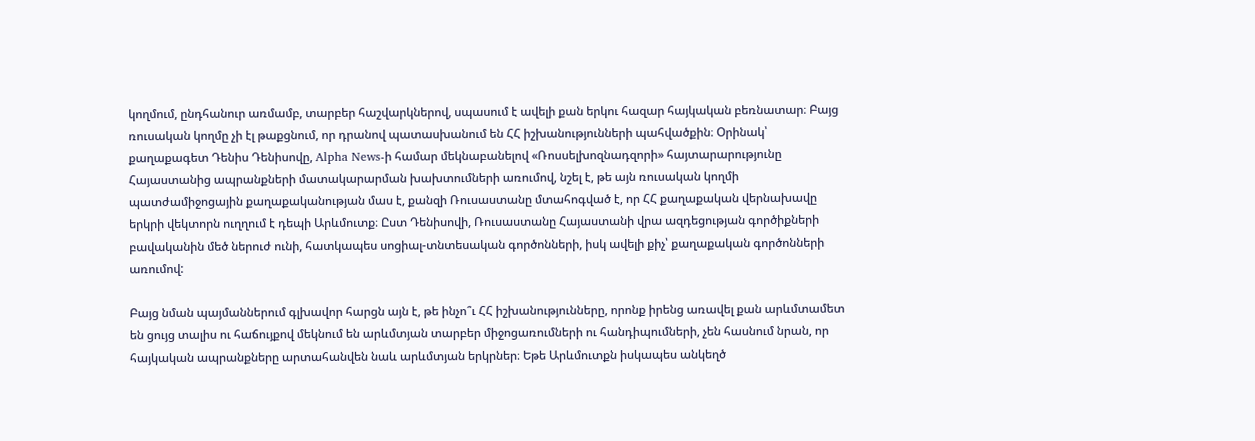կողմում, ընդհանուր առմամբ, տարբեր հաշվարկներով, սպասում է ավելի քան երկու հազար հայկական բեռնատար։ Բայց ռուսական կողմը չի էլ թաքցնում, որ դրանով պատասխանում են ՀՀ իշխանությունների պահվածքին։ Օրինակ՝ քաղաքագետ Դենիս Դենիսովը, Alpha News-ի համար մեկնաբանելով «Ռոսսելխոզնադզորի» հայտարարությունը Հայաստանից ապրանքների մատակարարման խախտումների առումով, նշել է, թե այն ռուսական կողմի պատժամիջոցային քաղաքականության մաս է, քանզի Ռուսաստանը մտահոգված է, որ ՀՀ քաղաքական վերնախավը երկրի վեկտորն ուղղում է դեպի Արևմուտք։ Ըստ Դենիսովի, Ռուսաստանը Հայաստանի վրա ազդեցության գործիքների բավականին մեծ ներուժ ունի, հատկապես սոցիալ-տնտեսական գործոնների, իսկ ավելի քիչ՝ քաղաքական գործոնների առումով:

Բայց նման պայմաններում գլխավոր հարցն այն է, թե ինչո՞ւ ՀՀ իշխանությունները, որոնք իրենց առավել քան արևմտամետ են ցույց տալիս ու հաճույքով մեկնում են արևմտյան տարբեր միջոցառումների ու հանդիպումների, չեն հասնում նրան, որ հայկական ապրանքները արտահանվեն նաև արևմտյան երկրներ։ Եթե Արևմուտքն իսկապես անկեղծ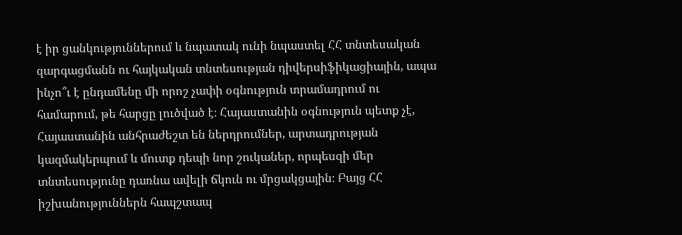է իր ցանկություններում և նպատակ ունի նպաստել ՀՀ տնտեսական զարգացմանն ու հայկական տնտեսության դիվերսիֆիկացիային, ապա ինչո՞ւ է ընդամենը մի որոշ չափի օգնություն տրամադրում ու համարում, թե հարցը լուծված է։ Հայաստանին օգնություն պետք չէ, Հայաստանին անհրաժեշտ են ներդրումներ, արտադրության կազմակերպում և մուտք դեպի նոր շուկաներ, որպեսզի մեր տնտեսությունը դառնա ավելի ճկուն ու մրցակցային։ Բայց ՀՀ իշխանություններն հապշտապ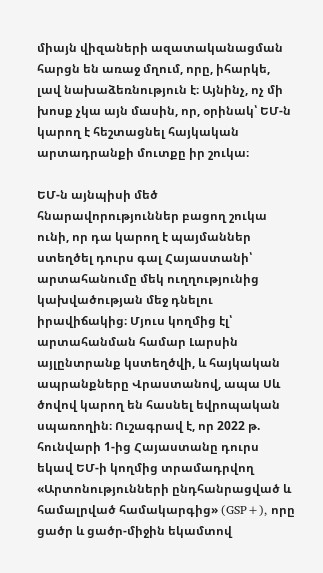միայն վիզաների ազատականացման հարցն են առաջ մղում, որը, իհարկե, լավ նախաձեռնություն է։ Այնինչ, ոչ մի խոսք չկա այն մասին, որ, օրինակ՝ ԵՄ-ն կարող է հեշտացնել հայկական արտադրանքի մուտքը իր շուկա։

ԵՄ-ն այնպիսի մեծ հնարավորություններ բացող շուկա ունի, որ դա կարող է պայմաններ ստեղծել դուրս գալ Հայաստանի՝ արտահանումը մեկ ուղղությունից կախվածության մեջ դնելու իրավիճակից։ Մյուս կողմից էլ՝ արտահանման համար Լարսին այլընտրանք կստեղծվի, և հայկական ապրանքները Վրաստանով, ապա Սև ծովով կարող են հասնել եվրոպական սպառողին։ Ուշագրավ է, որ 2022 թ. հունվարի 1-ից Հայաստանը դուրս եկավ ԵՄ-ի կողմից տրամադրվող «Արտոնությունների ընդհանրացված և համալրված համակարգից» (GSP+), որը ցածր և ցածր-միջին եկամտով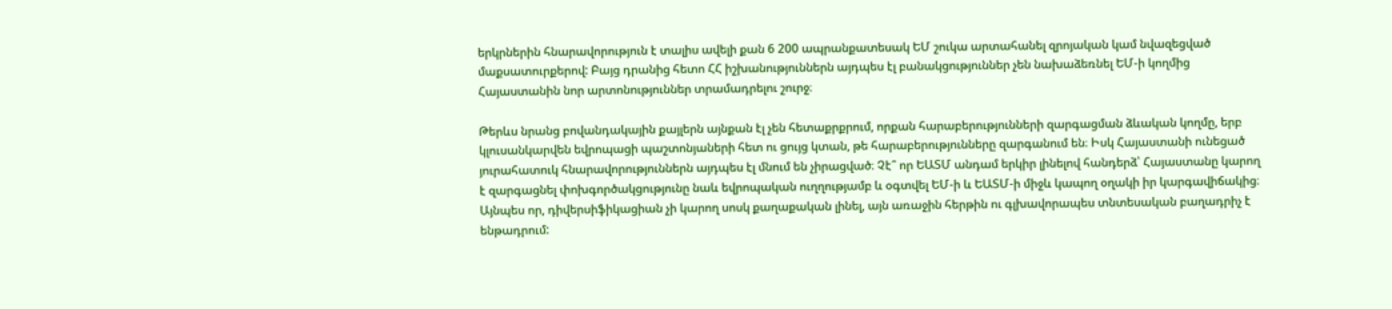երկրներին հնարավորություն է տալիս ավելի քան 6 200 ապրանքատեսակ ԵՄ շուկա արտահանել զրոյական կամ նվազեցված մաքսատուրքերով: Բայց դրանից հետո ՀՀ իշխանություններն այդպես էլ բանակցություններ չեն նախաձեռնել ԵՄ-ի կողմից Հայաստանին նոր արտոնություններ տրամադրելու շուրջ։

Թերևս նրանց բովանդակային քայլերն այնքան էլ չեն հետաքրքրում, որքան հարաբերությունների զարգացման ձևական կողմը, երբ կլուսանկարվեն եվրոպացի պաշտոնյաների հետ ու ցույց կտան, թե հարաբերությունները զարգանում են։ Իսկ Հայաստանի ունեցած յուրահատուկ հնարավորություններն այդպես էլ մնում են չիրացված։ Չէ՞ որ ԵԱՏՄ անդամ երկիր լինելով հանդերձ՝ Հայաստանը կարող է զարգացնել փոխգործակցությունը նաև եվրոպական ուղղությամբ և օգտվել ԵՄ-ի և ԵԱՏՄ-ի միջև կապող օղակի իր կարգավիճակից։ Այնպես որ, դիվերսիֆիկացիան չի կարող սոսկ քաղաքական լինել, այն առաջին հերթին ու գլխավորապես տնտեսական բաղադրիչ է ենթադրում: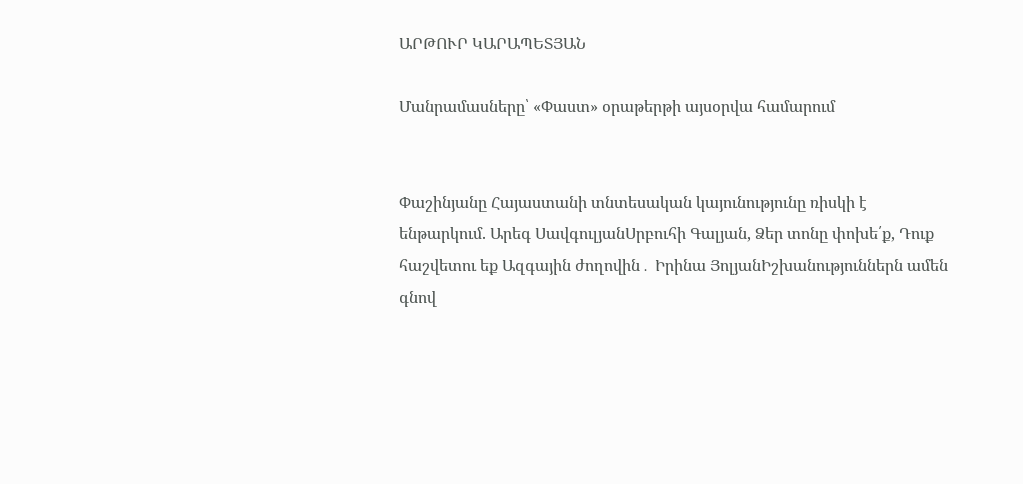ԱՐԹՈՒՐ ԿԱՐԱՊԵՏՅԱՆ

Մանրամասները՝ «Փաստ» օրաթերթի այսօրվա համարում


Փաշինյանը Հայաստանի տնտեսական կայունությունը ռիսկի է ենթարկում. Արեգ ՍավգուլյանՍրբուհի Գալյան, Ձեր տոնը փոխե՛ք, Դուք հաշվետու եք Ազգային ժողովին․ Իրինա ՅոլյանԻշխանություններն ամեն գնով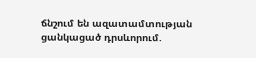ճնշում են ազատամտության ցանկացած դրսևորում.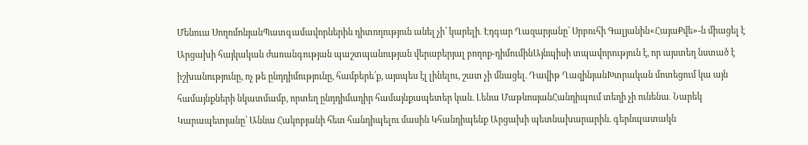Մենուա ՍողոմոնյանՊատգամավորներին դիտողություն անել չի՛ կարելի․ Էդգար Ղազարյանը՝ Սրբուհի Գալյանին«ՀայաՔվե»-ն միացել է Արցախի հայկական ժառանգության պաշտպանության վերաբերյալ բողոք-դիմումինԱյնպիսի տպավորություն է, որ այստեղ նստած է իշխանությունը, ոչ թե ընդդիմությունը, համբերե՛ք, այսպես էլ լինելու, շատ չի մնացել. Դավիթ ՂազինյանԽտրական մոտեցում կա այն համայնքների նկատմամբ, որտեղ ընդդիմադիր համայնքապետեր կան. Լենա ՄաթևոսյանՀանդիպում տեղի չի ունենա․ Նարեկ Կարապետյանը՝ Աննա Հակոբյանի հետ հանդիպելու մասին Կհանդիպենք Արցախի պետնախարարին. գերնպատակն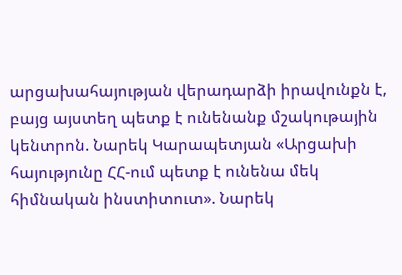արցախահայության վերադարձի իրավունքն է, բայց այստեղ պետք է ունենանք մշակութային կենտրոն. Նարեկ Կարապետյան «Արցախի հայությունը ՀՀ-ում պետք է ունենա մեկ հիմնական ինստիտուտ». Նարեկ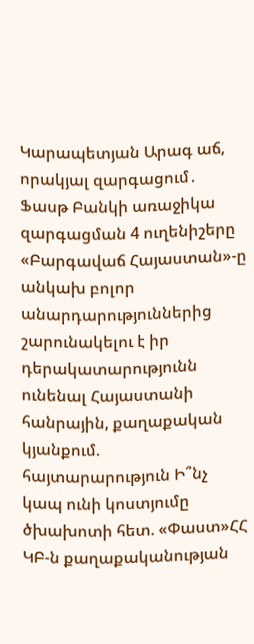Կարապետյան Արագ աճ, որակյալ զարգացում․ Ֆասթ Բանկի առաջիկա զարգացման 4 ուղենիշերը «Բարգավաճ Հայաստան»-ը անկախ բոլոր անարդարություններից շարունակելու է իր դերակատարությունն ունենալ Հայաստանի հանրային, քաղաքական կյանքում. հայտարարություն Ի՞նչ կապ ունի կոստյումը ծխախոտի հետ. «Փաստ»ՀՀ ԿԲ-ն քաղաքականության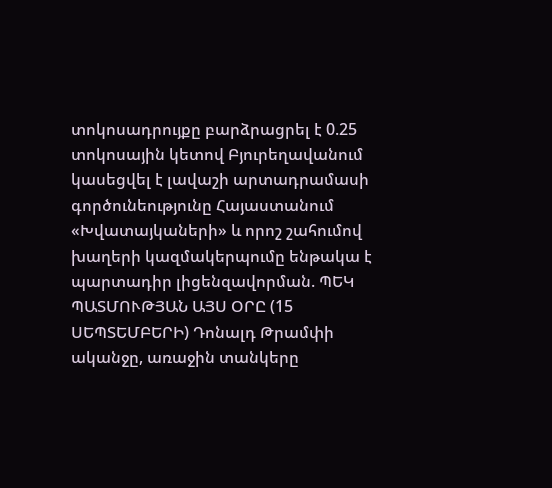տոկոսադրույքը բարձրացրել է 0.25 տոկոսային կետով Բյուրեղավանում կասեցվել է լավաշի արտադրամասի գործունեությունը Հայաստանում «Խվատայկաների» և որոշ շահումով խաղերի կազմակերպումը ենթակա է պարտադիր լիցենզավորման. ՊԵԿ ՊԱՏՄՈՒԹՅԱՆ ԱՅՍ ՕՐԸ (15 ՍԵՊՏԵՄԲԵՐԻ) Դոնալդ Թրամփի ականջը, առաջին տանկերը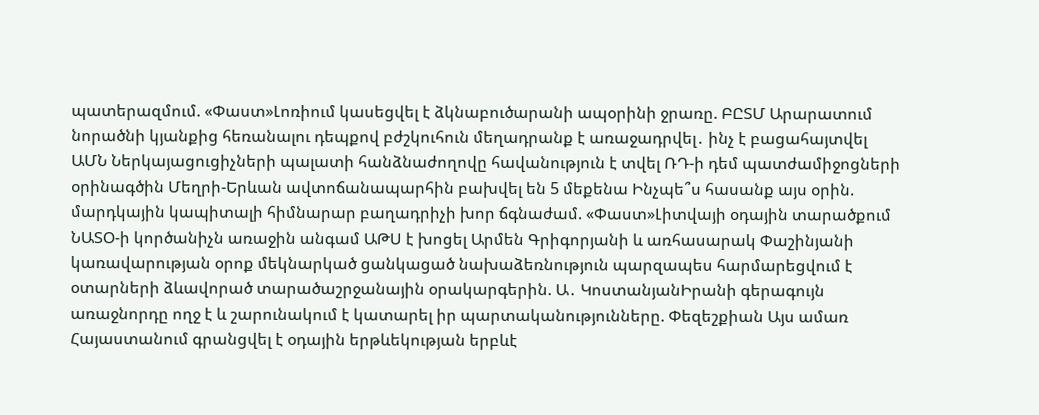պատերազմում. «Փաստ»Լոռիում կասեցվել է ձկնաբուծարանի ապօրինի ջրառը. ԲԸՏՄ Արարատում նորածնի կյանքից հեռանալու դեպքով բժշկուհուն մեղադրանք է առաջադրվել․ ինչ է բացահայտվել ԱՄՆ Ներկայացուցիչների պալատի հանձնաժողովը հավանություն է տվել ՌԴ-ի դեմ պատժամիջոցների օրինագծին Մեղրի-Երևան ավտոճանապարհին բախվել են 5 մեքենա Ինչպե՞ս հասանք այս օրին. մարդկային կապիտալի հիմնարար բաղադրիչի խոր ճգնաժամ. «Փաստ»Լիտվայի օդային տարածքում ՆԱՏՕ-ի կործանիչն առաջին անգամ ԱԹՍ է խոցել Արմեն Գրիգորյանի և առհասարակ Փաշինյանի կառավարության օրոք մեկնարկած ցանկացած նախաձեռնություն պարզապես հարմարեցվում է օտարների ձևավորած տարածաշրջանային օրակարգերին. Ա․ ԿոստանյանԻրանի գերագույն առաջնորդը ողջ է և շարունակում է կատարել իր պարտականությունները. Փեզեշքիան Այս ամառ Հայաստանում գրանցվել է օդային երթևեկության երբևէ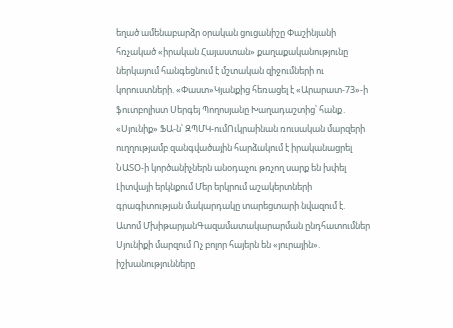եղած ամենաբարձր օրական ցուցանիշը Փաշինյանի հռչակած «իրական Հայաստան» քաղաքականությունը ներկայում հանգեցնում է մշտական զիջումների ու կորուստների. «Փաստ»Կյանքից հեռացել է «Արարատ-73»-ի ֆուտբոլիստ Սերգեյ Պողոսյանը Խաղադաշտից՝ հանք․ «Սյունիք» ՖԱ-ն՝ ԶՊՄԿ-ումՈւկրաինան ռուսական մարզերի ուղղությամբ զանգվածային հարձակում է իրականացրել ՆԱՏՕ-ի կործանիչներն անօդաչու թռչող սարք են խփել Լիտվայի երկնքում Մեր երկրում աշակերտների գրագիտության մակարդակը տարեցտարի նվազում է. Ատոմ ՄխիթարյանԳազամատակարարման ընդհատումներ Սյունիքի մարզում Ոչ բոլոր հայերն են «յուրային». իշխանությունները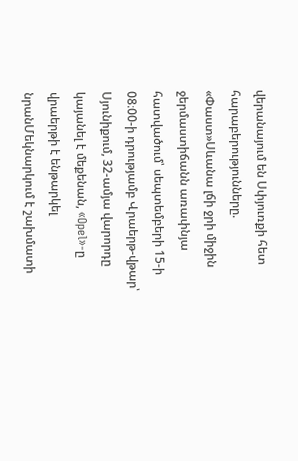վերանայում են Սփյուռքի հետ հարաբերությունները. «Փաստ»Սևանա լճի ջրի միջին ջերմաստիճանն առափնյա հատվածում՝ սեպտեմբերի 15-ի 08։00-ի դրությամբ Վրաերթ-վթար՝ Սյունիքում, 32-ամյա վարորդը կայանել է մեքենան, «Opel»-ը վրաերթի է ենթարկել նրանՄեկնարկում է շախմատի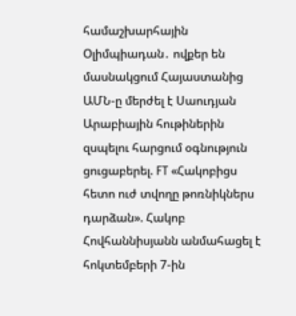համաշխարհային Օլիմպիադան․ ովքեր են մասնակցում Հայաստանից ԱՄՆ-ը մերժել է Սաուդյան Արաբիային հութիներին զսպելու հարցում օգնություն ցուցաբերել. FT «Հակոբիցս հետո ուժ տվողը թոռնիկներս դարձան». Հակոբ Հովհաննիսյանն անմահացել է հոկտեմբերի 7-ին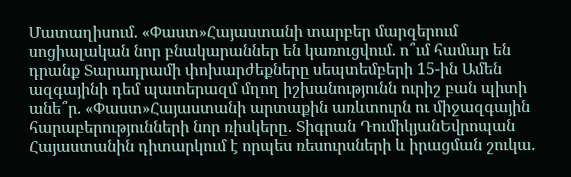Մատաղիսում. «Փաստ»Հայաստանի տարբեր մարզերում սոցիալական նոր բնակարաններ են կառուցվում. ո՞ւմ համար են դրանք Տարադրամի փոխարժեքները սեպտեմբերի 15-ին Ամեն ազգայինի դեմ պատերազմ մղող իշխանությունն ուրիշ բան պիտի անե՞ր. «Փաստ»Հայաստանի արտաքին առևտուրն ու միջազգային հարաբերությունների նոր ռիսկերը․ Տիգրան ԴումիկյանԵվրոպան Հայաստանին դիտարկում է որպես ռեսուրսների և իրացման շուկա.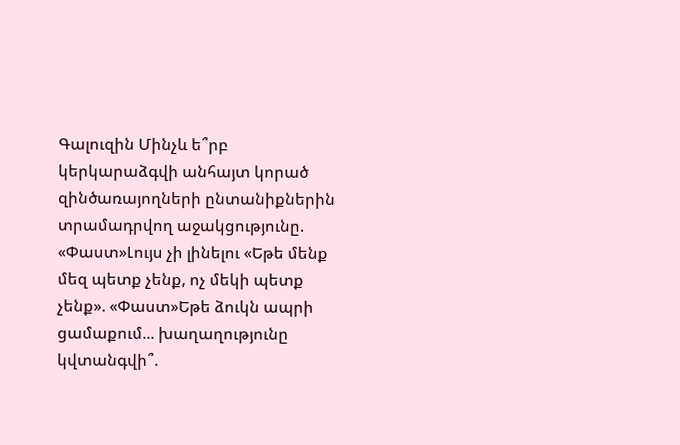Գալուզին Մինչև ե՞րբ կերկարաձգվի անհայտ կորած զինծառայողների ընտանիքներին տրամադրվող աջակցությունը. «Փաստ»Լույս չի լինելու «Եթե մենք մեզ պետք չենք, ոչ մեկի պետք չենք». «Փաստ»Եթե ձուկն ապրի ցամաքում... խաղաղությունը կվտանգվի՞.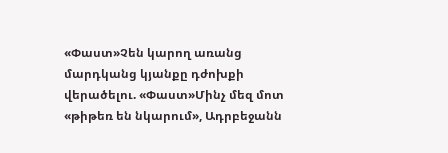«Փաստ»Չեն կարող առանց մարդկանց կյանքը դժոխքի վերածելու. «Փաստ»Մինչ մեզ մոտ «թիթեռ են նկարում», Ադրբեջանն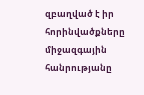զբաղված է իր հորինվածքները միջազգային հանրությանը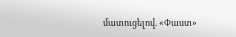մատուցելով. «Փաստ»